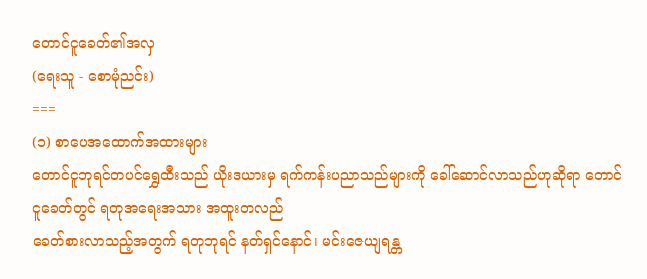တောင်ငူခေတ်၏အလှ
(ရေးသူ - စောမုံညင်း)
===
(၁) စာပေအထောက်အထားများ
တောင်ငူဘုရင်တပင်ရွှေထီးသည် ယိုးဒယားမှ ရက်ကန်းပညာသည်များကို ခေါ်ဆောင်လာသည်ဟုဆိုရာ တောင်ငူခေတ်တွင် ရတုအရေးအသား အထူးတလည်
ခေတ်စားလာသည့်အတွက် ရတုဘုရင် နတ်ရှင်နောင်၊ မင်းဇေယျရန္တ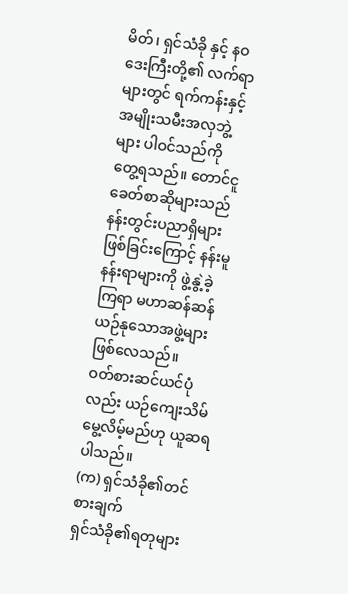မိတ်၊ ရှင်သံခို နှင့် နဝဒေးကြီးတို့၏ လက်ရာများတွင် ရက်ကန်းနှင့် အမျိုးသမီးအလှဘွဲ့များ ပါဝင်သည်ကို
တွေ့ရသည်။ တောင်ငူခေတ်စာဆိုများသည် နန်းတွင်းပညာရှိများဖြစ်ခြင်းကြောင့် နန်းမူနန်းရာများကို ဖွဲ့နွဲ့ခဲ့ကြရာ မဟာဆန်ဆန် ယဉ်နုသောအဖွဲ့များဖြစ်လေသည်။
ဝတ်စားဆင်ယင်ပုံလည်း ယဉ်ကျေးသိမ်မွေ့လိမ့်မည်ဟု ယူဆရပါသည်။
(က) ရှင်သံခို၏တင်စားချက်
ရှင်သံခို၏ရတုများ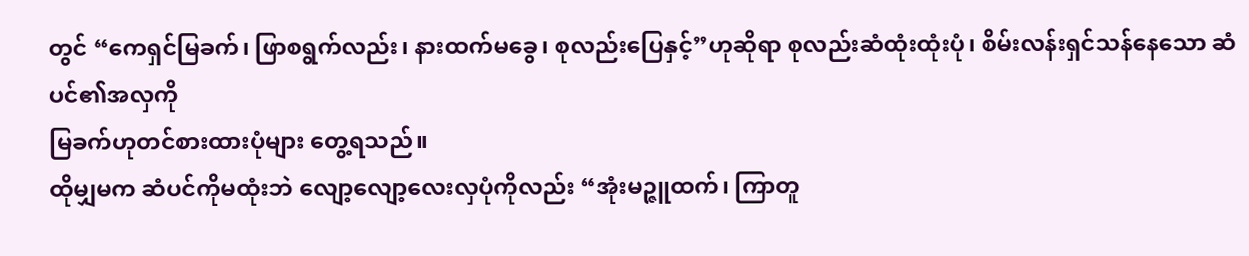တွင် “ကေရှင်မြခက်၊ ဖြာစရွက်လည်း၊ နားထက်မခွေ၊ စုလည်းပြေနှင့်”ဟုဆိုရာ စုလည်းဆံထုံးထုံးပုံ၊ စိမ်းလန်းရှင်သန်နေသော ဆံပင်၏အလှကို
မြခက်ဟုတင်စားထားပုံများ တွေ့ရသည်။
ထိုမျှမက ဆံပင်ကိုမထုံးဘဲ လျော့လျော့လေးလှပုံကိုလည်း “အုံးမဉ္ဇူထက်၊ ကြာတူ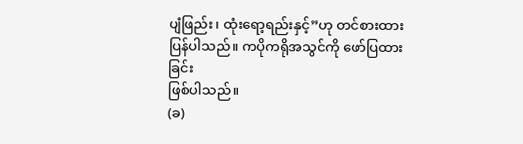ပျံဖြည်း၊ ထုံးရော့ရည်းနှင့်”ဟု တင်စားထားပြန်ပါသည်။ ကပိုကရိုအသွင်ကို ဖော်ပြထားခြင်း
ဖြစ်ပါသည်။
(ခ)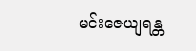မင်းဇေယျရန္တ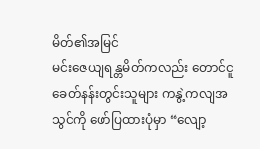မိတ်၏အမြင်
မင်းဇေယျရန္တမိတ်ကလည်း တောင်ငူခေတ်နန်းတွင်းသူများ ကနွဲ့ကလျအသွင်ကို ဖော်ပြထားပုံမှာ “လျော့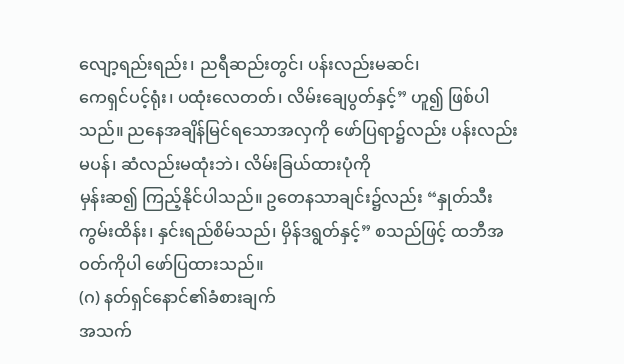လျော့ရည်းရည်း၊ ညရီဆည်းတွင်၊ ပန်းလည်းမဆင်၊
ကေရှင်ပင့်ရုံး၊ ပထုံးလေတတ်၊ လိမ်းချေပွတ်နှင့်” ဟူ၍ ဖြစ်ပါသည်။ ညနေအချိန်မြင်ရသောအလှကို ဖော်ပြရာ၌လည်း ပန်းလည်းမပန်၊ ဆံလည်းမထုံးဘဲ၊ လိမ်းခြယ်ထားပုံကို
မှန်းဆ၍ ကြည့်နိုင်ပါသည်။ ဥတေနသာချင်း၌လည်း “နှုတ်သီးကွမ်းထိန်း၊ နှင်းရည်စိမ်သည်၊ မှိန်ဒရွတ်နှင့်” စသည်ဖြင့် ထဘီအဝတ်ကိုပါ ဖော်ပြထားသည်။
(ဂ) နတ်ရှင်နောင်၏ခံစားချက်
အသက်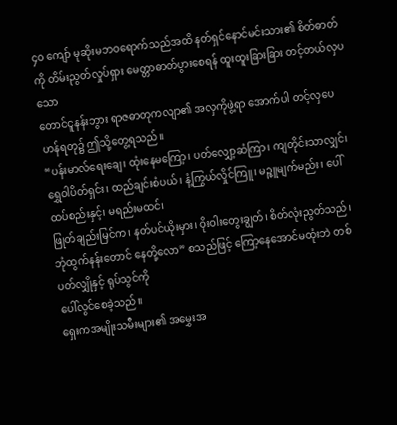၄၀ ကျော် မုဆိုးမဘဝရောက်သည်အထိ နတ်ရှင်နောင်မင်းသား၏ စိတ်ဓာတ်ကို တိမ်းညွတ်လှုပ်ရှား မေတ္တာဓာတ်ပွားစေရန် ထူးထူးခြားခြား တင့်တယ်လှပသော
တောင်ငူနန်းဘွား ရာဇဓာတုကလျာ၏ အလှကိုဖွဲ့ရာ အောက်ပါ တင့်လှပေဟန်ရတု၌ ဤသို့တွေ့ရသည်။
“ပန်းမာလ်ရေးချေ၊ ထုံးနေမကြော့၊ ပတ်လျှော့ဆံကြာ၊ ကျတိုင်းသာလျှင်၊ ရွှေဝါပိတ်ရှင်း၊ ထည်ချင်းစံပယ်၊ နံ့ကြွယ်လှိုင်ကြူ၊ မဉ္ဇူမျက်မည်း၊ ပေါ်ထပ်စည်းနှင့်၊ မရည်းမထင်၊
ဖြုတ်ချည်းမြင်က၊ နတ်ပင်ယိုးမှား၊ ဝိုးဝါးတွေးချွတ်၊ စိတ်လုံးညွတ်သည်၊ ဘုံထွက်နန်းတောင် နေတို့လော” စသည်ဖြင့် ကြော့နေအောင်မထုံးဘဲ တစ်ပတ်လျှိုနှင့် ရုပ်သွင်ကို
ပေါ်လွင်စေခဲ့သည်။
ရှေးကအမျိုးသမီးများ၏ အမွှေးအ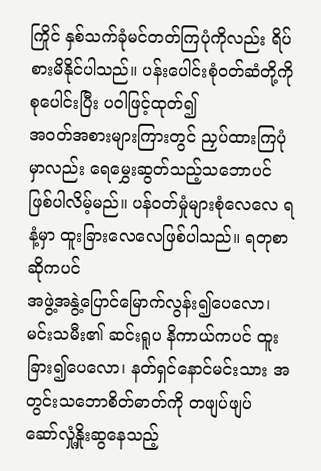ကြိုင် နှစ်သက်ခုံမင်တတ်ကြပုံကိုလည်း ရိပ်စားမိနိုင်ပါသည်။ ပန်းပေါင်းစုံဝတ်ဆံတို့ကို စုပေါင်းပြီး ပဝါဖြင့်ထုတ်၍
အဝတ်အစားများကြားတွင် ညှပ်ထားကြပုံမှာလည်း ရေမွှေးဆွတ်သည့်သဘောပင် ဖြစ်ပါလိမ့်မည်။ ပန်ဝတ်မှုံများစုံလေလေ ရနံ့မှာ ထူးခြားလေလေဖြစ်ပါသည်။ ရတုစာဆိုကပင်
အဖွဲ့အနွဲ့ပြောင်မြောက်လွန်း၍ပေလော၊ မင်းသမီး၏ ဆင်းရူပ နိကာယ်ကပင် ထူးခြား၍ပေလော၊ နတ်ရှင်နောင်မင်းသား အတွင်းသဘောစိတ်ဓာတ်ကို တဖျပ်ဖျပ်
ဆော်လှုံ့နှိုးဆွနေသည့်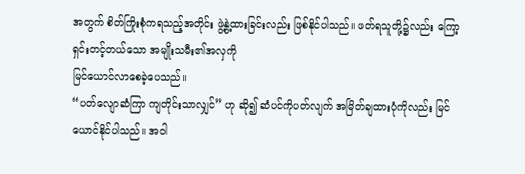အတွက် စိတ်ကြိုးစုံကရသည့်အတိုင်း ဖွဲ့နွဲ့ထားခြင်းလည်း ဖြစ်နိုင်ပါသည်။ ဖတ်ရသူတို့၌လည်း ကြော့ရှင်းတင့်တယ်သော အမျိုးသမီး၏အလှကို
မြင်ယောင်လာစေခဲ့ပေသည်။
“ပတ်လျောဆံကြာ ကျတိုင်းသာလျှင်” ဟု ဆို၍ ဆံပင်ကိုပတ်လျက် အမြိတ်ချထားပုံကိုလည်း မြင်ယောင်နိုင်ပါသည်။ အဝါ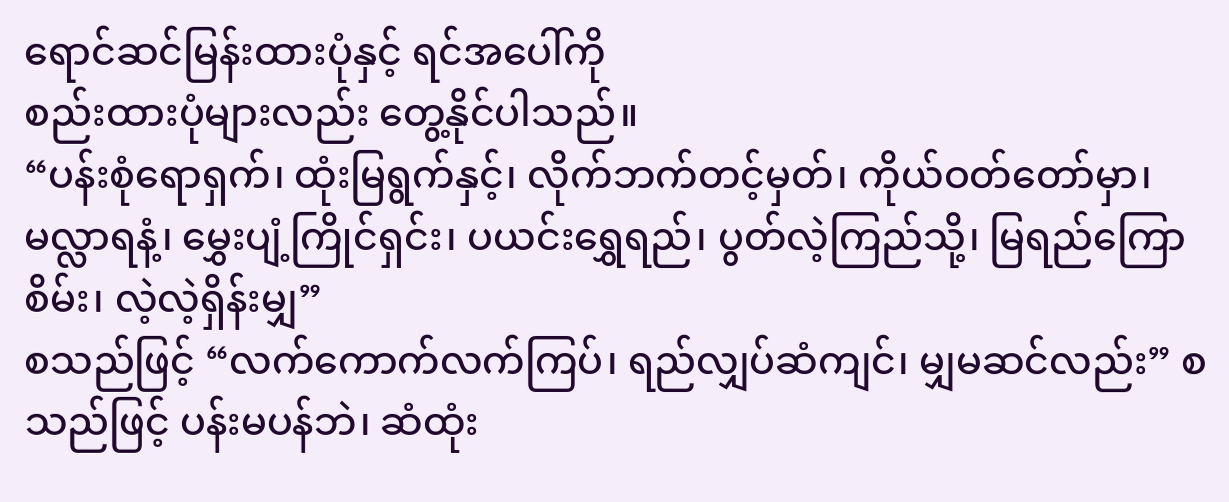ရောင်ဆင်မြန်းထားပုံနှင့် ရင်အပေါ်ကို
စည်းထားပုံများလည်း တွေ့နိုင်ပါသည်။
“ပန်းစုံရောရှက်၊ ထုံးမြရွက်နှင့်၊ လိုက်ဘက်တင့်မှတ်၊ ကိုယ်ဝတ်တော်မှာ၊ မလ္လာရနံ့၊ မွှေးပျံ့ကြိုင်ရှင်း၊ ပယင်းရွှေရည်၊ ပွတ်လဲ့ကြည်သို့၊ မြရည်ကြောစိမ်း၊ လဲ့လဲ့ရှိန်းမျှ”
စသည်ဖြင့် “လက်ကောက်လက်ကြပ်၊ ရည်လျှပ်ဆံကျင်၊ မျှမဆင်လည်း” စသည်ဖြင့် ပန်းမပန်ဘဲ၊ ဆံထုံး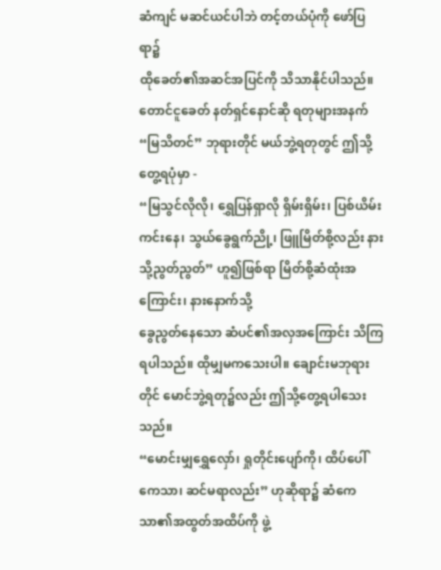ဆံကျင် မဆင်ယင်ပါဘဲ တင့်တယ်ပုံကို ဖော်ပြရာ၌
ထိုခေတ်၏အဆင်အပြင်ကို သိသာနိုင်ပါသည်။
တောင်ငူခေတ် နတ်ရှင်နောင်ဆို ရတုများအနက် “မြသိတင်” ဘုရားတိုင် မယ်ဘွဲ့ရတုတွင် ဤသို့တွေ့ရပုံမှာ -
“မြသွင်လိုလို၊ ရွှေပြန်ရှာလို ရှိမ်းရှိမ်း၊ ပြစ်ယိမ်းကင်းနေ၊ သွယ်ခွေရွက်ညို့၊ ဖြူမြိတ်စို့လည်း နားသို့ညွတ်ညွတ်” ဟူ၍ဖြစ်ရာ မြိတ်စို့ဆံထုံးအကြောင်း၊ နားနောက်သို့
ခွေညွတ်နေသော ဆံပင်၏အလှအကြောင်း သိကြရပါသည်။ ထိုမျှမကသေးပါ။ ချောင်းမဘုရားတိုင် မောင်ဘွဲ့ရတု၌လည်း ဤသို့တွေ့ရပါသေးသည်။
“မောင်းမျှရွှေလှော်၊ ရှုတိုင်းပျော်ကို၊ ထိပ်ပေါ်ကေသာ၊ ဆင်မရာလည်း” ဟုဆိုရာ၌ ဆံကေသာ၏အထွတ်အထိပ်ကို ဖွဲ့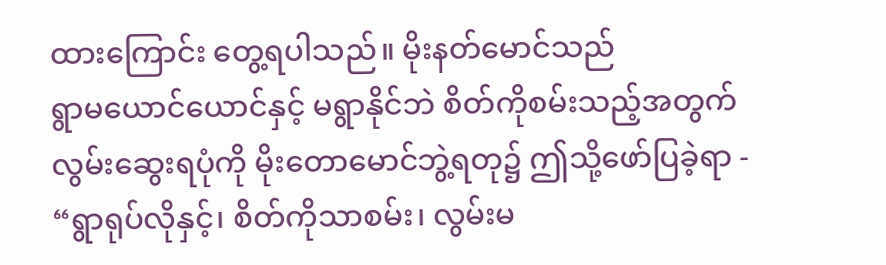ထားကြောင်း တွေ့ရပါသည်။ မိုးနတ်မောင်သည်
ရွာမယောင်ယောင်နှင့် မရွာနိုင်ဘဲ စိတ်ကိုစမ်းသည့်အတွက် လွမ်းဆွေးရပုံကို မိုးတောမောင်ဘွဲ့ရတု၌ ဤသို့ဖော်ပြခဲ့ရာ -
“ရွာရုပ်လိုနှင့်၊ စိတ်ကိုသာစမ်း၊ လွမ်းမ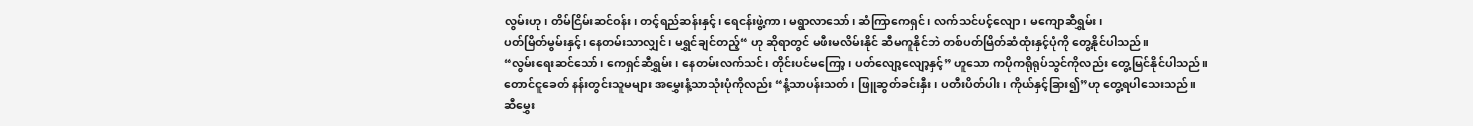လွမ်းဟု၊ တိမ်ငြိမ်းဆင်ဝန်း၊ တင့်ရည်ဆန်းနှင့်၊ ရေငန်းဖွဲ့ကာ၊ မရွာလာသော်၊ ဆံကြာကေရှင်၊ လက်သင်ပင့်လျော၊ မကျောဆီရွှမ်း၊
ပတ်မြိတ်မွမ်းနှင့်၊ နေတမ်းသာလျှင်၊ မရွှင်ချင်တည့်“ ဟု ဆိုရာတွင် မဖီးမလိမ်းနိုင် ဆီမကူနိုင်ဘဲ တစ်ပတ်မြိတ်ဆံထုံးနှင့်ပုံကို တွေ့နိုင်ပါသည်။
“လွမ်းရေးဆင်သော်၊ ကေရှင်ဆီရွှမ်း၊ နေတမ်းလက်သင်၊ တိုင်းပင်မကြော့၊ ပတ်လျော့လျော့နှင့်” ဟူသော ကပိုကရိုရုပ်သွင်ကိုလည်း တွေ့မြင်နိုင်ပါသည်။
တောင်ငူခေတ် နန်းတွင်းသူမများ အမွှေးနံ့သာသုံးပုံကိုလည်း “နံ့သာပန်းသတ်၊ ဖြူဆွတ်ခင်းနှီး၊ ပတီးပိတ်ပါး၊ ကိုယ်နှင့်ခြား၍”ဟု တွေ့ရပါသေးသည်။
ဆီမွှေး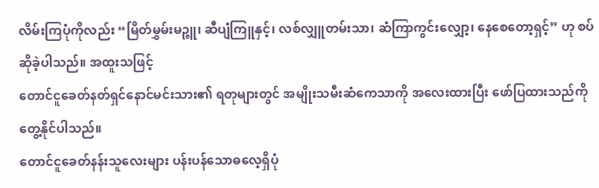လိမ်းကြပုံကိုလည်း “မြိတ်မွှမ်းမဉ္ဇူ၊ ဆီပျံကြူနှင့်၊ လစ်လျှူတမ်းသာ၊ ဆံကြာကွင်းလျှော့၊ နေစေတော့ရှင့်” ဟု စပ်ဆိုခဲ့ပါသည်။ အထူးသဖြင့်
တောင်ငူခေတ်နတ်ရှင်နောင်မင်းသား၏ ရတုများတွင် အမျိုးသမီးဆံကေသာကို အလေးထားပြီး ဖော်ပြထားသည်ကို တွေ့နိုင်ပါသည်။
တောင်ငူခေတ်နန်းသူလေးများ ပန်းပန်သောဓလေ့ရှိပုံ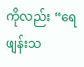ကိုလည်း “ရေဖျန်းသ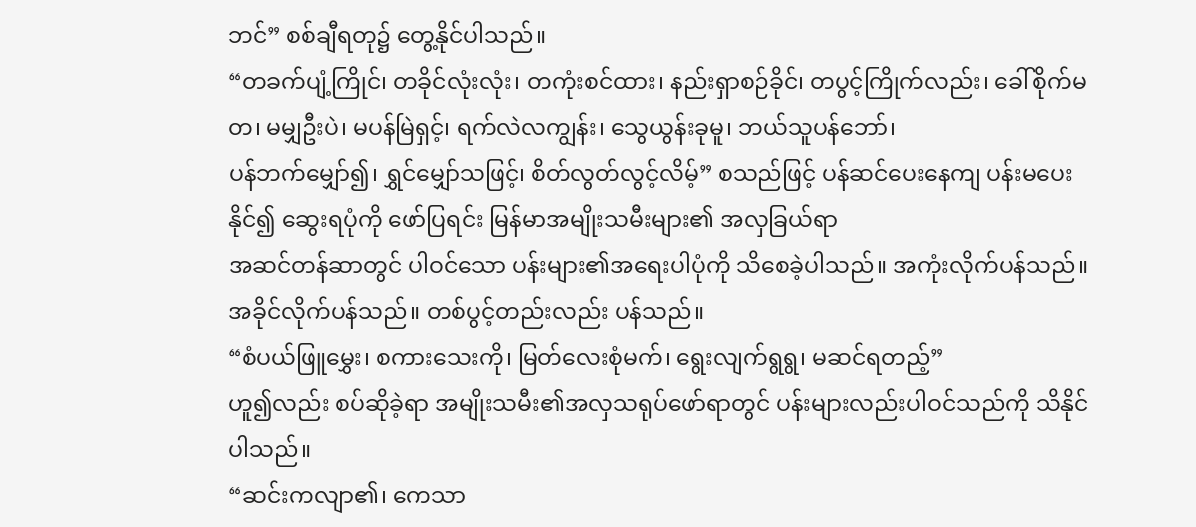ဘင်” စစ်ချီရတု၌ တွေ့နိုင်ပါသည်။
“တခက်ပျံ့ကြိုင်၊ တခိုင်လုံးလုံး၊ တကုံးစင်ထား၊ နည်းရှာစဉ်ခိုင်၊ တပွင့်ကြိုက်လည်း၊ ခေါ်စိုက်မတ၊ မမျှဦးပဲ၊ မပန်မြဲရှင့်၊ ရက်လဲလကျွန်း၊ သွေယွန်းခုမူ၊ ဘယ်သူပန်ဘော်၊
ပန်ဘက်မျှော်၍၊ ရွှင်မျှော်သဖြင့်၊ စိတ်လွတ်လွင့်လိမ့်” စသည်ဖြင့် ပန်ဆင်ပေးနေကျ ပန်းမပေးနိုင်၍ ဆွေးရပုံကို ဖော်ပြရင်း မြန်မာအမျိုးသမီးများ၏ အလှခြယ်ရာ
အဆင်တန်ဆာတွင် ပါဝင်သော ပန်းများ၏အရေးပါပုံကို သိစေခဲ့ပါသည်။ အကုံးလိုက်ပန်သည်။ အခိုင်လိုက်ပန်သည်။ တစ်ပွင့်တည်းလည်း ပန်သည်။
“စံပယ်ဖြူမွှေး၊ စကားသေးကို၊ မြတ်လေးစုံမက်၊ ရွေးလျက်ရွရွ၊ မဆင်ရတည့်”
ဟူ၍လည်း စပ်ဆိုခဲ့ရာ အမျိုးသမီး၏အလှသရုပ်ဖော်ရာတွင် ပန်းများလည်းပါဝင်သည်ကို သိနိုင်ပါသည်။
“ဆင်းကလျာ၏၊ ကေသာ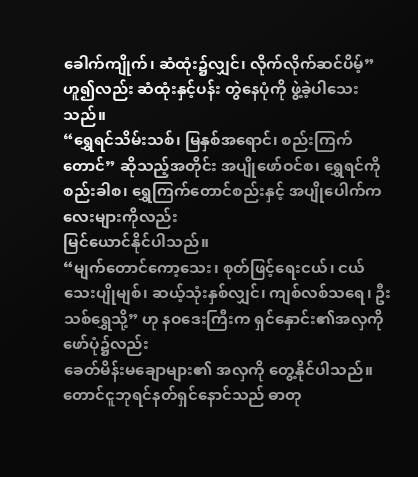ခေါက်ကျိုက်၊ ဆံထုံး၌လျှင်၊ လိုက်လိုက်ဆင်ပိမ့်” ဟူ၍လည်း ဆံထုံးနှင့်ပန်း တွဲနေပုံကို ဖွဲ့ခဲ့ပါသေးသည်။
“ရွှေရင်သိမ်းသစ်၊ မြနှစ်အရောင်၊ စည်းကြက်တောင်” ဆိုသည့်အတိုင်း အပျိုဖော်ဝင်စ၊ ရွှေရင်ကိုစည်းခါစ၊ ရွှေကြက်တောင်စည်းနှင့် အပျိုပေါက်ကလေးများကိုလည်း
မြင်ယောင်နိုင်ပါသည်။
“မျက်တောင်ကော့သေး၊ စုတ်ဖြင့်ရေးငယ်၊ ငယ်သေးပျိုမျစ်၊ ဆယ့်သုံးနှစ်လျှင်၊ ကျစ်လစ်သရေ၊ ဦးသစ်ရွှေသို့” ဟု နဝဒေးကြီးက ရှင်နှောင်း၏အလှကို ဖော်ပုံ၌လည်း
ခေတ်မိန်းမချောများ၏ အလှကို တွေ့နိုင်ပါသည်။
တောင်ငူဘုရင်နတ်ရှင်နောင်သည် ဓာတု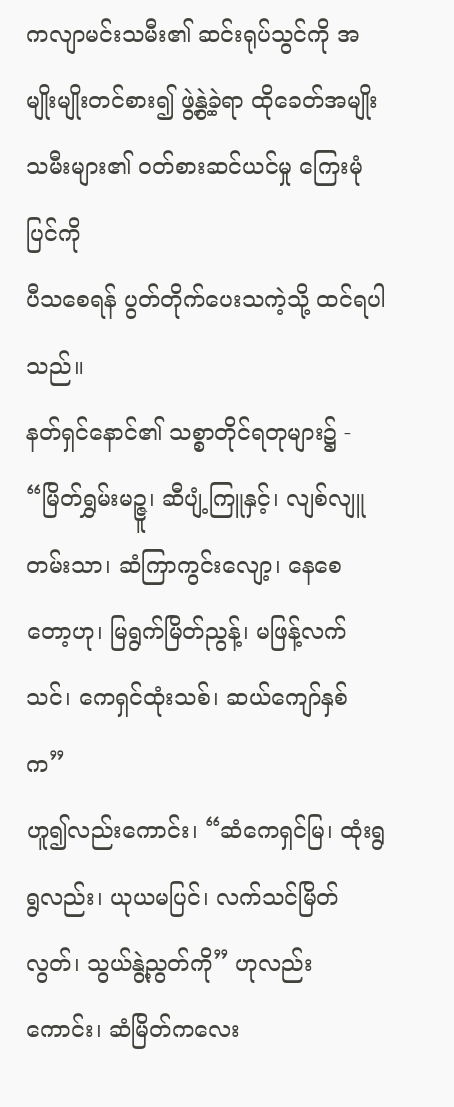ကလျာမင်းသမီး၏ ဆင်းရုပ်သွင်ကို အမျိုးမျိုးတင်စား၍ ဖွဲ့နွဲ့ခဲ့ရာ ထိုခေတ်အမျိုးသမီးများ၏ ဝတ်စားဆင်ယင်မှု ကြေးမုံပြင်ကို
ပီသစေရန် ပွတ်တိုက်ပေးသကဲ့သို့ ထင်ရပါသည်။
နတ်ရှင်နောင်၏ သစ္စာတိုင်ရတုများ၌ -
“မြိတ်ရွှမ်းမဉ္ဇူ၊ ဆီပျံ့ကြူနှင့်၊ လျစ်လျူတမ်းသာ၊ ဆံကြာကွင်းလျော့၊ နေစေတော့ဟု၊ မြရွက်မြိတ်ညွန့်၊ မဖြန့်လက်သင်၊ ကေရှင်ထုံးသစ်၊ ဆယ်ကျော်နှစ်က”
ဟူ၍လည်းကောင်း၊ “ဆံကေရှင်မြ၊ ထုံးရွရွလည်း၊ ယုယမပြင်၊ လက်သင်မြိတ်လွတ်၊ သွယ်နွဲ့ညွတ်ကို” ဟုလည်းကောင်း၊ ဆံမြိတ်ကလေး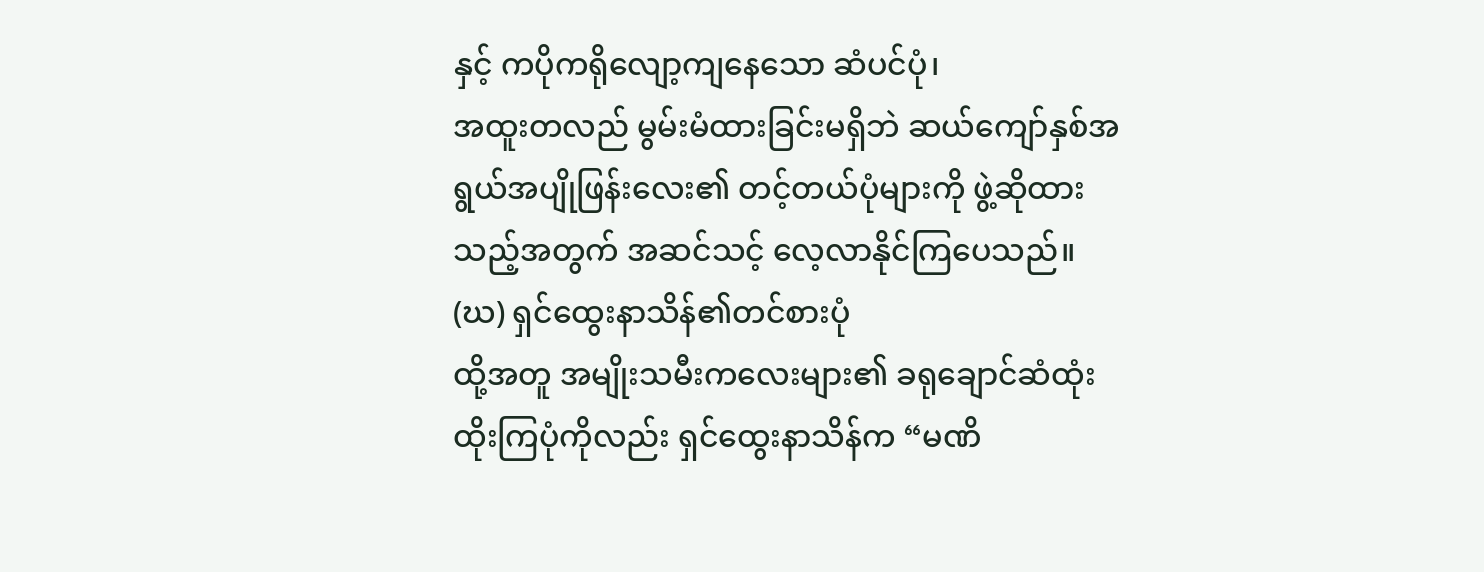နှင့် ကပိုကရိုလျော့ကျနေသော ဆံပင်ပုံ၊
အထူးတလည် မွမ်းမံထားခြင်းမရှိဘဲ ဆယ်ကျော်နှစ်အရွယ်အပျိုဖြန်းလေး၏ တင့်တယ်ပုံများကို ဖွဲ့ဆိုထားသည့်အတွက် အဆင်သင့် လေ့လာနိုင်ကြပေသည်။
(ဃ) ရှင်ထွေးနာသိန်၏တင်စားပုံ
ထို့အတူ အမျိုးသမီးကလေးများ၏ ခရုချောင်ဆံထုံး ထိုးကြပုံကိုလည်း ရှင်ထွေးနာသိန်က “မဏိ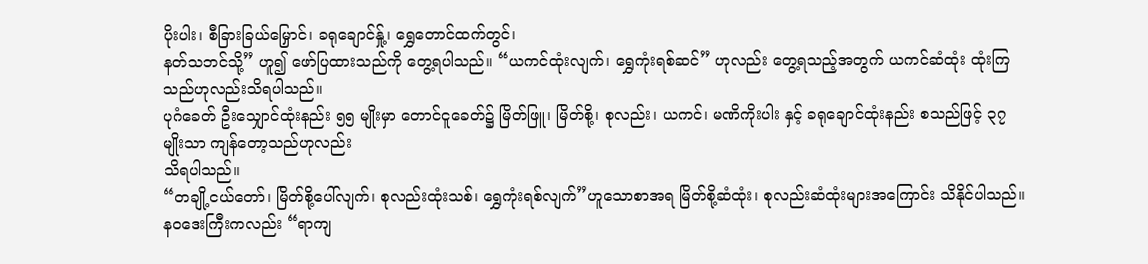ပိုးပါး၊ စီခြားခြယ်မြှောင်၊ ခရုချောင်နှု့်၊ ရွှေတောင်ထက်တွင်၊
နတ်သဘင်သို့” ဟူ၍ ဖော်ပြထားသည်ကို တွေ့ရပါသည်။ “ယကင်ထုံးလျက်၊ ရွှေကုံးရစ်ဆင်” ဟုလည်း တွေ့ရသည့်အတွက် ယကင်ဆံထုံး ထုံးကြသည်ဟုလည်းသိရပါသည်။
ပုဂံခေတ် ဦးသျှောင်ထုံးနည်း ၅၅ မျိုးမှာ တောင်ငူခေတ်၌ မြိတ်ဖြူ၊ မြိတ်စို့၊ စုလည်း၊ ယကင်၊ မဏိကိုးပါး နှင့် ခရုချောင်ထုံးနည်း စသည်ဖြင့် ၃၇ မျိုးသာ ကျန်တော့သည်ဟုလည်း
သိရပါသည်။
“တချို့ငယ်တော်၊ မြိတ်စို့ပေါ်လျက်၊ စုလည်းထုံးသစ်၊ ရွှေကုံးရစ်လျက်”ဟူသောစာအရ မြိတ်စို့ဆံထုံး၊ စုလည်းဆံထုံးများအကြောင်း သိနိုင်ပါသည်။
နဝဒေးကြီးကလည်း “ရာကျ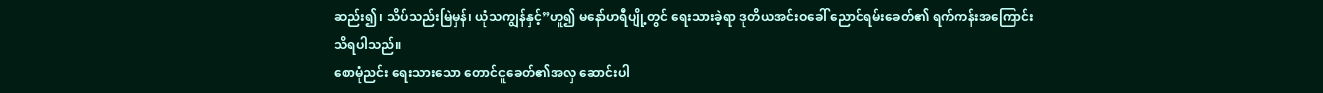ဆည်း၍၊ သိပ်သည်းမြဲမှန်၊ ယုံသကျွန်နှင့်”ဟူ၍ မနော်ဟရီပျို့တွင် ရေးသားခဲ့ရာ ဒုတိယအင်းဝခေါ် ညောင်ရမ်းခေတ်၏ ရက်ကန်းအကြောင်း
သိရပါသည်။
စောမုံညင်း ရေးသားသော တောင်ငူခေတ်၏အလှ ဆောင်းပါ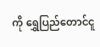ကို ရွှေပြည်တောင်ငူ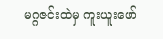မဂ္ဂဇင်းထဲမှ ကူးယူးဖော်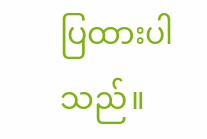ပြထားပါသည်။